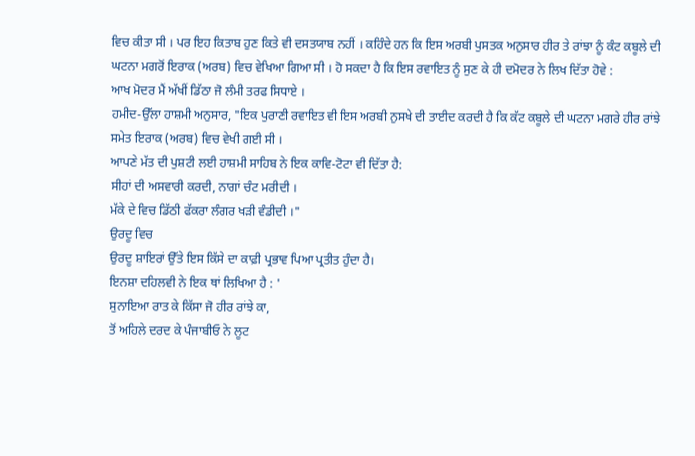ਵਿਚ ਕੀਤਾ ਸੀ । ਪਰ ਇਹ ਕਿਤਾਬ ਹੁਣ ਕਿਤੇ ਵੀ ਦਸਤਯਾਬ ਨਹੀਂ । ਕਹਿੰਦੇ ਹਨ ਕਿ ਇਸ ਅਰਬੀ ਪੁਸਤਕ ਅਨੁਸਾਰ ਹੀਰ ਤੇ ਰਾਂਝਾ ਨੂੰ ਕੰਟ ਕਬੂਲੇ ਦੀ ਘਟਨਾ ਮਗਰੋਂ ਇਰਾਕ (ਅਰਬ) ਵਿਚ ਵੇਖਿਆ ਗਿਆ ਸੀ । ਹੋ ਸਕਦਾ ਹੈ ਕਿ ਇਸ ਰਵਾਇਤ ਨੂੰ ਸੁਣ ਕੇ ਹੀ ਦਮੋਦਰ ਨੇ ਲਿਖ ਦਿੱਤਾ ਹੋਵੇ :
ਆਖ ਮੋਦਰ ਮੈਂ ਅੱਖੀਂ ਡਿੱਠਾ ਜੋ ਲੰਮੀ ਤਰਫ ਸਿਧਾਏ ।
ਹਮੀਦ-ਉੱਲਾ ਹਾਸ਼ਮੀ ਅਨੁਸਾਰ, "ਇਕ ਪੁਰਾਣੀ ਰਵਾਇਤ ਵੀ ਇਸ ਅਰਬੀ ਨੁਸਖੇ ਦੀ ਤਾਈਦ ਕਰਦੀ ਹੈ ਕਿ ਕੱਟ ਕਬੂਲੇ ਦੀ ਘਟਨਾ ਮਗਰੇ ਹੀਰ ਰਾਂਝੇ ਸਮੇਤ ਇਰਾਕ (ਅਰਬ) ਵਿਚ ਵੇਖੀ ਗਈ ਸੀ ।
ਆਪਣੇ ਮੱਤ ਦੀ ਪੁਸ਼ਟੀ ਲਈ ਹਾਸ਼ਮੀ ਸਾਹਿਬ ਨੇ ਇਕ ਕਾਵਿ-ਟੋਟਾ ਵੀ ਦਿੱਤਾ ਹੈ:
ਸੀਹਾਂ ਦੀ ਅਸਵਾਰੀ ਕਰਦੀ, ਨਾਗਾਂ ਚੰਟ ਮਰੀਦੀ ।
ਮੱਕੇ ਦੇ ਵਿਚ ਡਿੱਠੀ ਫੱਕਰਾ ਲੰਗਰ ਖੜੀ ਵੰਡੀਦੀ ।"
ਉਰਦੂ ਵਿਚ
ਉਰਦੂ ਸ਼ਾਇਰਾਂ ਉੱਤੇ ਇਸ ਕਿੱਸੇ ਦਾ ਕਾਫ਼ੀ ਪ੍ਰਭਾਵ ਪਿਆ ਪ੍ਰਤੀਤ ਹੁੰਦਾ ਹੈ।
ਇਨਸ਼ਾ ਦਹਿਲਵੀ ਨੇ ਇਕ ਥਾਂ ਲਿਖਿਆ ਹੈ : '
ਸੁਨਾਇਆ ਰਾਤ ਕੇ ਕਿੱਸਾ ਜੋ ਹੀਰ ਰਾਂਝੇ ਕਾ,
ਤੋਂ ਅਹਿਲੇ ਦਰਦ ਕੇ ਪੰਜਾਬੀਓ ਨੇ ਲੂਟ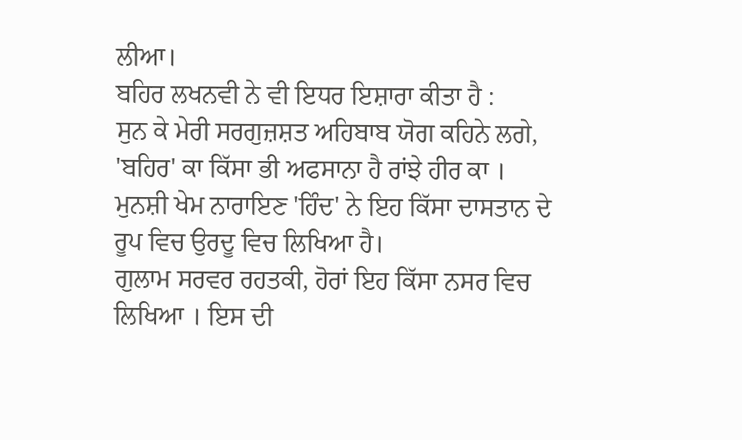ਲੀਆ।
ਬਹਿਰ ਲਖਨਵੀ ਨੇ ਵੀ ਇਧਰ ਇਸ਼ਾਰਾ ਕੀਤਾ ਹੈ :
ਸੁਨ ਕੇ ਮੇਰੀ ਸਰਗੁਜ਼ਸ਼ਤ ਅਹਿਬਾਬ ਯੋਗ ਕਹਿਨੇ ਲਗੇ,
'ਬਹਿਰ' ਕਾ ਕਿੱਸਾ ਭੀ ਅਫਸਾਨਾ ਹੈ ਰਾਂਝੇ ਹੀਰ ਕਾ ।
ਮੁਨਸ਼ੀ ਖੇਮ ਨਾਰਾਇਣ 'ਹਿੰਦ' ਨੇ ਇਹ ਕਿੱਸਾ ਦਾਸਤਾਨ ਦੇ ਰੂਪ ਵਿਚ ਉਰਦੂ ਵਿਚ ਲਿਖਿਆ ਹੈ।
ਗੁਲਾਮ ਸਰਵਰ ਰਹਤਕੀ, ਹੋਰਾਂ ਇਹ ਕਿੱਸਾ ਨਸਰ ਵਿਚ ਲਿਖਿਆ । ਇਸ ਦੀ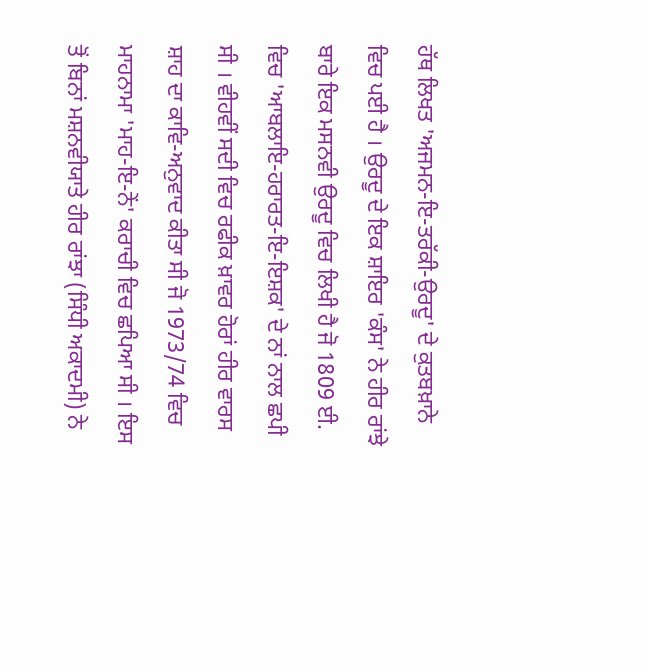ਹੱਥ ਲਿਖਤ 'ਅਜਮਨ-ਇ-ਤਰੱਕੀ-ਉਰਦੂ' ਦੇ ਕੁਤਬਖ਼ਾਨੇ ਵਿਚ ਪਈ ਹੈ । ਉਰਦੂ ਦੇ ਇਕ ਸ਼ਾਇਰ 'ਕੰਸ' ਨੇ ਹੀਰ ਰਾਂਝੇ ਬਾਰੇ ਇਕ ਮਸਨਵੀ ਉਰਦੂ ਵਿਚ ਲਿਖੀ ਹੈ ਜੋ 1809 ਈ. ਵਿਚ 'ਆਬਲਾਇ-ਹਰਾਰਤ-ਇ-ਇਸ਼ਕ' ਦੇ ਨਾਂ ਨਾਲ ਛਪੀ ਸੀ । ਵੀਹਵੀਂ ਸਦੀ ਵਿਚ ਰਫੀਕ ਖ਼ਾਵਰ ਹੋਰਾਂ ਹੀਰ ਵਾਰਸ ਸ਼ਾਹ ਦਾ ਕਾਵਿ-ਅਨੁਵਾਦ ਕੀਤਾ ਸੀ ਜੋ 1973/74 ਵਿਚ ਮਾਹਨਾਮਾ 'ਮਾਹ-ਇ-ਨੇਂ' ਕਰਾਚੀ ਵਿਚ ਛਪਿਆ ਸੀ । ਇਸ ਤੋਂ ਬਿਨਾਂ ਮਸ਼ਨਵੀਯਾਤੇ ਹੀਰ ਰਾਂਝਾ (ਸਿੰਧੀ ਅਕਾਦਮੀ) ਨੇ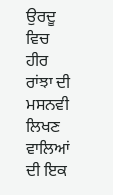ਉਰਦੂ ਵਿਚ ਹੀਰ ਰਾਂਝਾ ਦੀ ਮਸਨਵੀ ਲਿਖਣ ਵਾਲਿਆਂ ਦੀ ਇਕ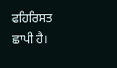ਫਹਿਰਿਸਤ ਛਾਪੀ ਹੈ।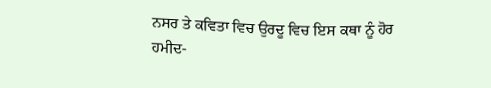ਨਸਰ ਤੇ ਕਵਿਤਾ ਵਿਚ ਉਰਦੂ ਵਿਚ ਇਸ ਕਥਾ ਨੂੰ ਹੋਰ
ਹਮੀਦ-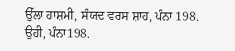ਉੱਲਾ ਹਾਸ਼ਮੀ, ਸੰਯਦ ਵਰਸ ਸ਼ਾਹ, ਪੰਨਾ 198.
ਉਹੀ, ਪੰਨਾ198.